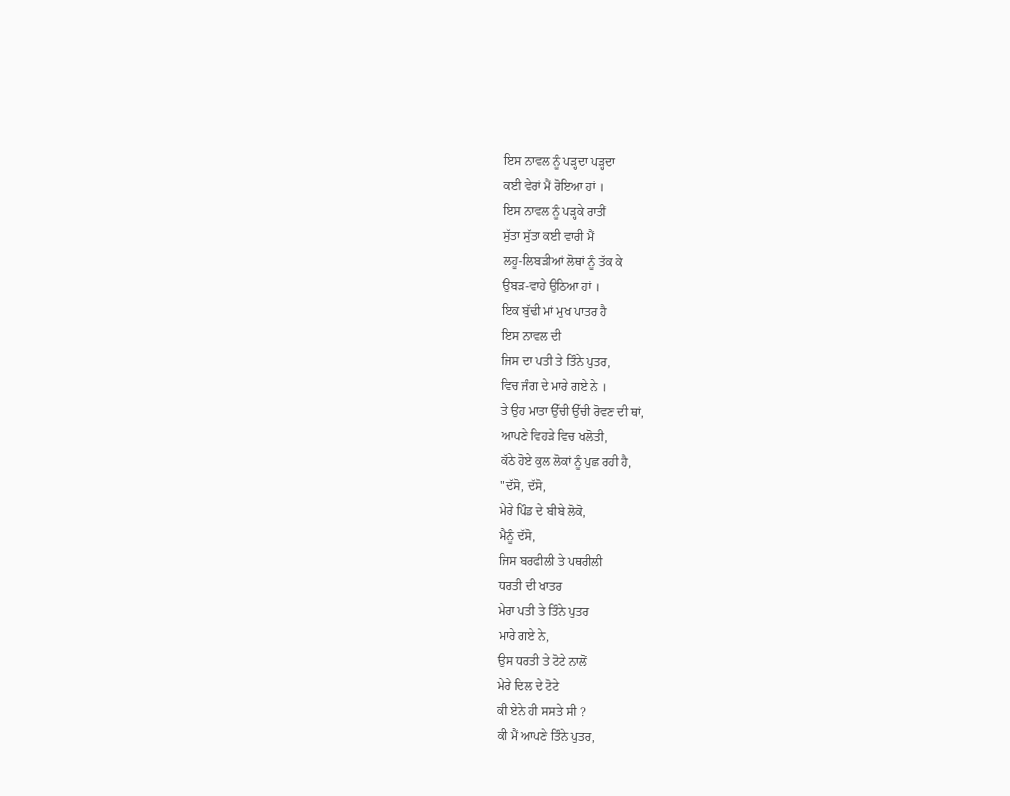ਇਸ ਨਾਵਲ ਨੂੰ ਪੜ੍ਹਦਾ ਪੜ੍ਹਦਾ
ਕਈ ਵੇਰਾਂ ਮੈਂ ਰੋਇਆ ਹਾਂ ।
ਇਸ ਨਾਵਲ ਨੂੰ ਪੜ੍ਹਕੇ ਰਾਤੀਂ
ਸੁੱਤਾ ਸੁੱਤਾ ਕਈ ਵਾਰੀ ਮੈਂ
ਲਹੂ-ਲਿਬੜੀਆਂ ਲੋਥਾਂ ਨੂੰ ਤੱਕ ਕੇ
ਉਬੜ-ਵਾਹੇ ਉਠਿਆ ਹਾਂ ।
ਇਕ ਬੁੱਢੀ ਮਾਂ ਮੁਖ ਪਾਤਰ ਹੈ
ਇਸ ਨਾਵਲ ਦੀ
ਜਿਸ ਦਾ ਪਤੀ ਤੇ ਤਿੰਨੇ ਪੁਤਰ,
ਵਿਚ ਜੰਗ ਦੇ ਮਾਰੇ ਗਏ ਨੇ ।
ਤੇ ਉਹ ਮਾਤਾ ਉੱਚੀ ਉੱਚੀ ਰੋਵਣ ਦੀ ਥਾਂ,
ਆਪਣੇ ਵਿਹੜੇ ਵਿਚ ਖਲੋਤੀ,
ਕੱਠੇ ਹੋਏ ਕੁਲ ਲੋਕਾਂ ਨੂੰ ਪੁਛ ਰਹੀ ਹੈ,
"ਦੱਸੋ, ਦੱਸੋ,
ਮੇਰੇ ਪਿੰਡ ਦੇ ਬੀਬੇ ਲੋਕੋ,
ਮੈਨੂੰ ਦੱਸੋ,
ਜਿਸ ਬਰਫੀਲੀ ਤੇ ਪਥਰੀਲੀ
ਧਰਤੀ ਦੀ ਖਾਤਰ
ਮੇਰਾ ਪਤੀ ਤੇ ਤਿੰਨੇ ਪੁਤਰ
ਮਾਰੇ ਗਏ ਨੇ,
ਉਸ ਧਰਤੀ ਤੇ ਟੋਟੇ ਨਾਲੋਂ
ਮੇਰੇ ਦਿਲ ਦੇ ਟੋਟੇ
ਕੀ ਏਨੇ ਹੀ ਸਸਤੇ ਸੀ ?
ਕੀ ਮੈਂ ਆਪਣੇ ਤਿੰਨੇ ਪੁਤਰ,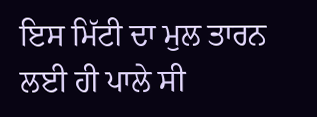ਇਸ ਮਿੱਟੀ ਦਾ ਮੁਲ ਤਾਰਨ ਲਈ ਹੀ ਪਾਲੇ ਸੀ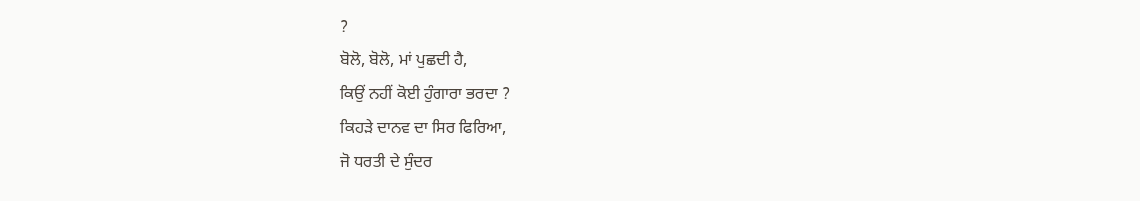?
ਬੋਲੋ, ਬੋਲੋ, ਮਾਂ ਪੁਛਦੀ ਹੈ,
ਕਿਉਂ ਨਹੀਂ ਕੋਈ ਹੁੰਗਾਰਾ ਭਰਦਾ ?
ਕਿਹੜੇ ਦਾਨਵ ਦਾ ਸਿਰ ਫਿਰਿਆ,
ਜੋ ਧਰਤੀ ਦੇ ਸੁੰਦਰ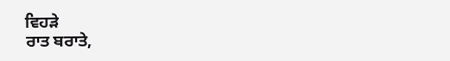ਵਿਹੜੇ
ਰਾਤ ਬਰਾਤੇ,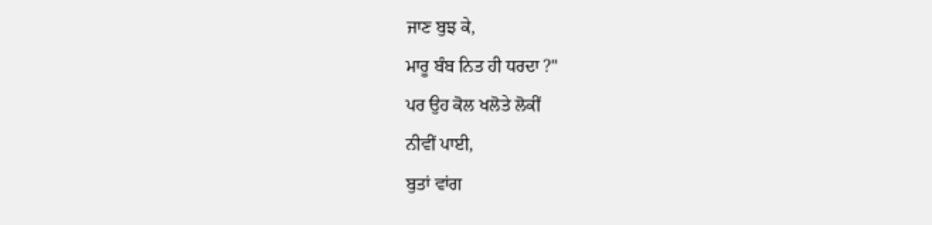ਜਾਣ ਬੁਝ ਕੇ,
ਮਾਰੂ ਬੰਬ ਨਿਤ ਹੀ ਧਰਦਾ ?"
ਪਰ ਉਹ ਕੋਲ ਖਲੋਤੇ ਲੋਕੀਂ
ਨੀਵੀਂ ਪਾਈ,
ਬੁਤਾਂ ਵਾਂਗ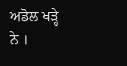ਅਡੋਲ ਖੜ੍ਹੇ ਨੇ ।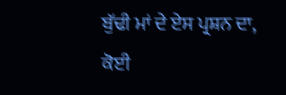ਬੁੱਢੀ ਮਾਂ ਦੇ ਏਸ ਪ੍ਰਸ਼ਨ ਦਾ,
ਕੋਈ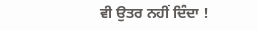ਵੀ ਉਤਰ ਨਹੀਂ ਦਿੰਦਾ !